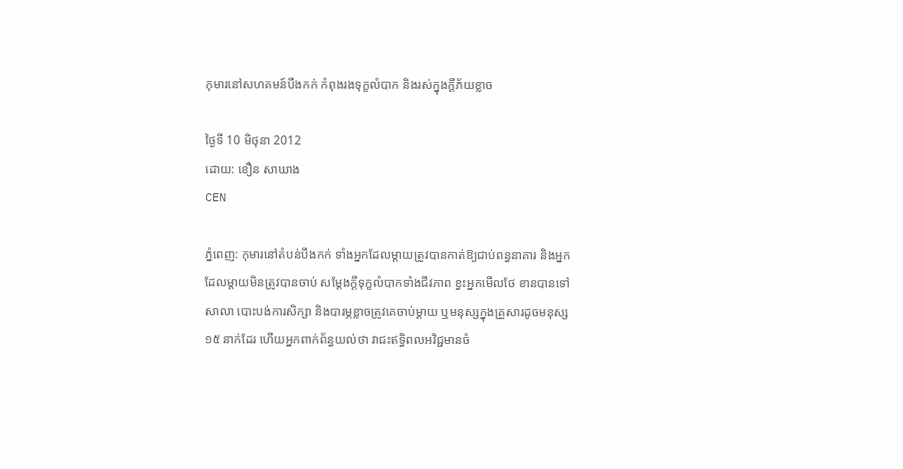កុមារនៅសហគមន៍បឹងកក់ កំពុងរងទុក្ខលំបាក និងរស់ក្នុងក្តីភ័យខ្លាច

ថ្ងៃទី 10 មិថុនា 2012
ដោយ: ខឿន សាឃាង
CEN

ភ្នំពេញ: កុមារនៅតំបន់បឹងកក់ ទាំងអ្នកដែលម្តាយត្រូវបានកាត់ឱ្យជាប់ពន្ធនាគារ និងអ្នកដែលម្តាយមិនត្រូវបានចាប់ សម្តែងក្តីទុក្ខលំបាកទាំងជីវភាព ខ្វះអ្នកមើលថែ ខានបានទៅសាលា បោះបង់ការសិក្សា និងបារម្ភខ្លាចត្រូវគេចាប់ម្តាយ ឬមនុស្សក្នុងគ្រួសារដូចមនុស្ស ១៥ នាក់ដែរ ហើយអ្នកពាក់ព័ន្ធយល់ថា វាជះឥទ្ធិពលអវិជ្ជមានចំ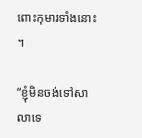ពោះកុមារទាំងនោះ។

“ខ្ញុំមិនចង់ទៅសាលាទេ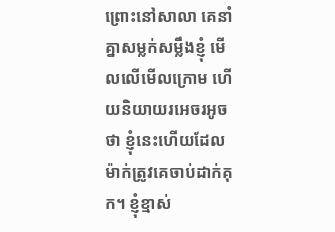ព្រោះនៅសាលា គេនាំគ្នាសម្លក់សម្លឹងខ្ញុំ មើលលើមើលក្រោម ហើយនិយាយរអេចរអូចថា ខ្ញុំនេះហើយដែលម៉ាក់ត្រូវគេចាប់ដាក់គុក។ ខ្ញុំខ្មាស់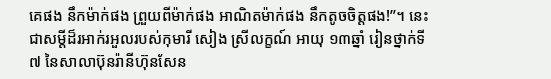គេផង នឹកម៉ាក់ផង ព្រួយពីម៉ាក់ផង អាណិតម៉ាក់ផង នឹកតូចចិត្តផង!”។ នេះជាសម្តីដ៏រអាក់រអួលរបស់កុមារី សៀង ស្រីលក្ខណ៍ អាយុ ១៣ឆ្នាំ រៀនថ្នាក់ទី៧ នៃសាលាប៊ុនរ៉ានីហ៊ុនសែន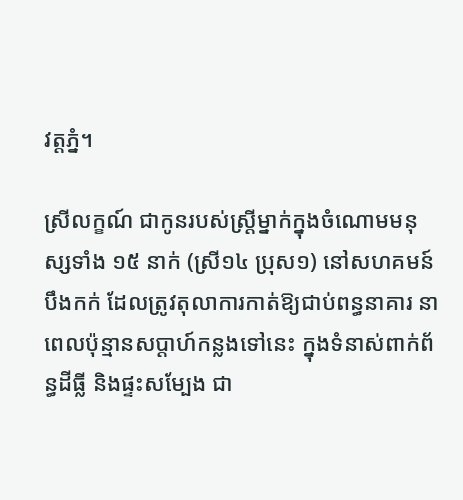វត្តភ្នំ។

ស្រីលក្ខណ៍ ជាកូនរបស់ស្ត្រីម្នាក់ក្នុងចំណោមមនុស្សទាំង ១៥ នាក់ (ស្រី១៤ ប្រុស១) នៅសហគមន៍បឹងកក់ ដែលត្រូវតុលាការកាត់ឱ្យជាប់ពន្ធនាគារ នាពេលប៉ុន្មានសប្តាហ៍កន្លងទៅនេះ ក្នុងទំនាស់ពាក់ព័ន្ធដីធ្លី និងផ្ទះសម្បែង ជា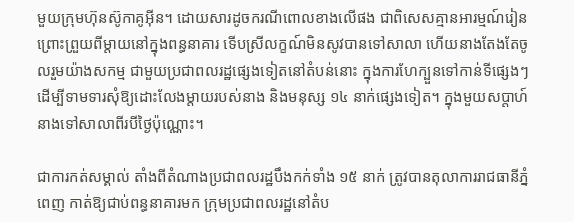មួយក្រុមហ៊ុនស៊ូកាគូអ៊ីន។ ដោយសារដូចករណីពោលខាងលើផង ជាពិសេសគ្មានអារម្មណ៍រៀន ព្រោះព្រួយពីម្តាយនៅក្នុងពន្ធនាគារ ទើបស្រីលក្ខណ៍មិនសូវបានទៅសាលា ហើយនាងតែងតែចូលរួមយ៉ាងសកម្ម ជាមួយប្រជាពលរដ្ឋផ្សេងទៀតនៅតំបន់នោះ ក្នុងការហែក្បួនទៅកាន់ទីផ្សេងៗ ដើម្បីទាមទារសុំឱ្យដោះលែងម្តាយរបស់នាង និងមនុស្ស ១៤ នាក់ផ្សេងទៀត។ ក្នុងមួយសប្តាហ៍នាងទៅសាលាពីរបីថ្ងៃប៉ុណ្ណោះ។

ជាការកត់សម្គាល់ តាំងពីតំណាងប្រជាពលរដ្ឋបឹងកក់ទាំង ១៥ នាក់ ត្រូវបានតុលាការរាជធានីភ្នំពេញ កាត់ឱ្យជាប់ពន្ធនាគារមក ក្រុមប្រជាពលរដ្ឋនៅតំប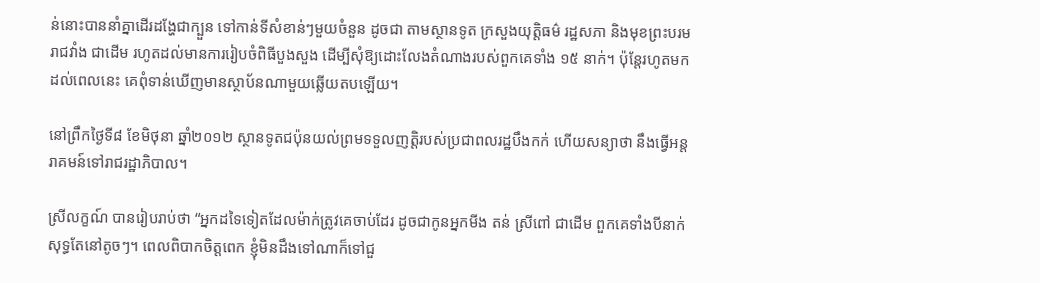ន់នោះបាននាំគ្នាដើរដង្ហែជាក្បួន ទៅកាន់ទីសំខាន់ៗមួយចំនួន ដូចជា តាមស្ថានទូត ក្រសួងយុត្តិធម៌ រដ្ឋសភា និងមុខព្រះបរមរាជវាំង ជាដើម រហូតដល់មានការរៀបចំពិធីបួងសួង ដើម្បីសុំឱ្យដោះលែងតំណាងរបស់ពួកគេទាំង ១៥ នាក់។ ប៉ុន្តែរហូតមកដល់ពេលនេះ គេពុំទាន់ឃើញមានស្ថាប័នណាមួយឆ្លើយតបឡើយ។

នៅព្រឹកថ្ងៃទី៨ ខែមិថុនា ឆ្នាំ២០១២ ស្ថានទូតជប៉ុនយល់ព្រមទទួលញត្តិរបស់ប្រជាពលរដ្ឋបឹងកក់ ហើយសន្យាថា នឹងធ្វើអន្តរាគមន៍ទៅរាជរដ្ឋាភិបាល។

ស្រីលក្ខណ៍ បានរៀបរាប់ថា “អ្នកដទៃទៀតដែលម៉ាក់ត្រូវគេចាប់ដែរ ដូចជាកូនអ្នកមីង តន់ ស្រីពៅ ជាដើម ពួកគេទាំងបីនាក់សុទ្ធតែនៅតូចៗ។ ពេលពិបាកចិត្តពេក ខ្ញុំមិនដឹងទៅណាក៏ទៅជួ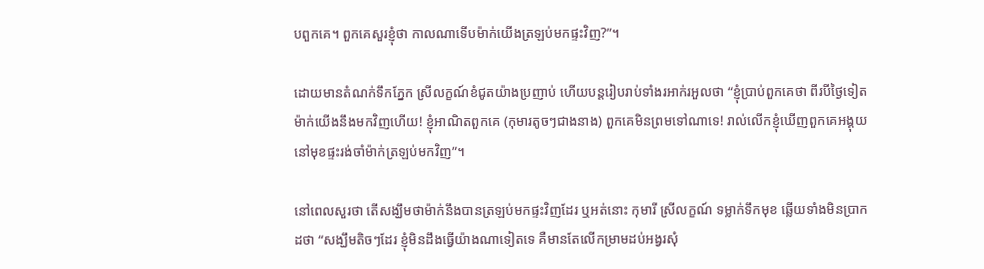បពួកគេ។ ពួកគេសួរខ្ញុំថា កាលណាទើបម៉ាក់យើងត្រឡប់មកផ្ទះវិញ?”។

ដោយមានតំណក់ទឹកភ្នែក ស្រីលក្ខណ៍ខំជូតយ៉ាងប្រញាប់ ហើយបន្តរៀបរាប់ទាំងរអាក់រអួលថា “ខ្ញុំប្រាប់ពួកគេថា ពីរបីថ្ងៃទៀត ម៉ាក់យើងនឹងមកវិញហើយ! ខ្ញុំអាណិតពួកគេ (កុមារតូចៗជាងនាង) ពួកគេមិនព្រមទៅណាទេ! រាល់លើកខ្ញុំឃើញពួកគេអង្គុយនៅមុខផ្ទះរង់ចាំម៉ាក់ត្រឡប់មកវិញ”។

នៅពេលសួរថា តើសង្ឃឹមថាម៉ាក់នឹងបានត្រឡប់មកផ្ទះវិញដែរ ឬអត់នោះ កុមារី ស្រីលក្ខណ៍ ទម្លាក់ទឹកមុខ ឆ្លើយទាំងមិនប្រាកដថា “សង្ឃឹមតិចៗដែរ ខ្ញុំមិនដឹងធ្វើយ៉ាងណាទៀតទេ គឺមានតែលើកម្រាមដប់អង្វរសុំ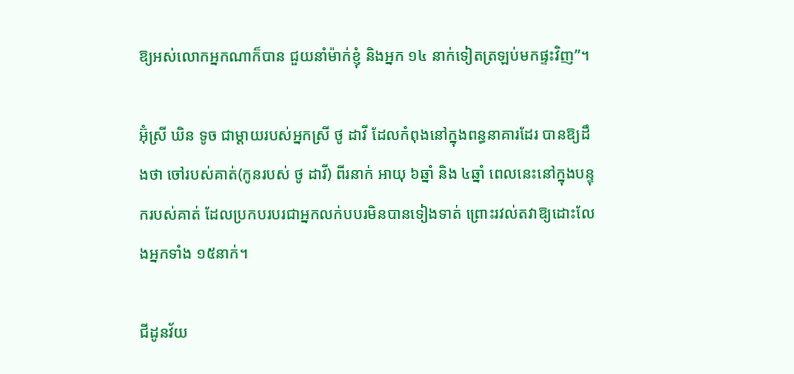ឱ្យអស់លោកអ្នកណាក៏បាន ជួយនាំម៉ាក់ខ្ញុំ និងអ្នក ១៤ នាក់ទៀតត្រឡប់មកផ្ទះវិញ”។

អ៊ុំស្រី ឃិន ទូច ជាម្តាយរបស់អ្នកស្រី ថូ ដាវី ដែលកំពុងនៅក្នុងពន្ធនាគារដែរ បានឱ្យដឹងថា ចៅរបស់គាត់(កូនរបស់ ថូ ដាវី) ពីរនាក់ អាយុ ៦ឆ្នាំ និង ៤ឆ្នាំ ពេលនេះនៅក្នុងបន្ទុករបស់គាត់ ដែលប្រកបរបរជាអ្នកលក់បបរមិនបានទៀងទាត់ ព្រោះរវល់តវាឱ្យដោះលែងអ្នកទាំង ១៥នាក់។

ជីដូនវ័យ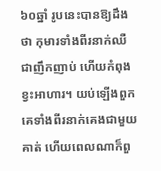៦០ឆ្នាំ រូបនេះបានឱ្យដឹងថា កុមារទាំងពីរនាក់ឈឺជាញឹកញាប់ ហើយកំពុងខ្វះអាហារ។ យប់ឡើងពួកគេទាំងពីរនាក់គេងជាមួយគាត់ ហើយពេលណាក៏ពួ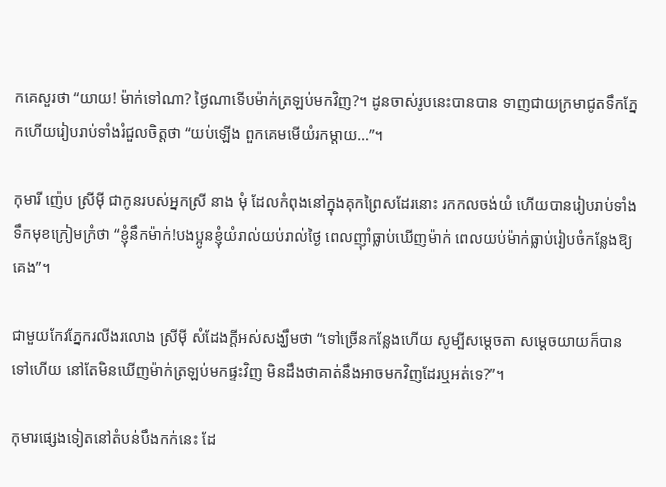កគេសួរថា “យាយ! ម៉ាក់ទៅណា? ថ្ងៃណាទើបម៉ាក់ត្រឡប់មកវិញ?។ ដូនចាស់រូបនេះបានបាន ទាញជាយក្រមាជូតទឹកភ្នែកហើយរៀបរាប់ទាំងរំជួលចិត្តថា “យប់ឡើង ពួកគេមមើយំរកម្តាយ…”។

កុមារី ញ៉េប ស្រីម៉ី ជាកូនរបស់អ្នកស្រី នាង មុំ ដែលកំពុងនៅក្នុងគុកព្រៃសដែរនោះ រកកលចង់យំ ហើយបានរៀបរាប់ទាំងទឹកមុខក្រៀមក្រំថា “ខ្ញុំនឹកម៉ាក់!បងប្អូនខ្ញុំយំរាល់យប់រាល់ថ្ងៃ ពេលញ៉ាំធ្លាប់ឃើញម៉ាក់ ពេលយប់ម៉ាក់ធ្លាប់រៀបចំកន្លែងឱ្យគេង”។

ជាមួយកែវភ្នែករលីងរលោង ស្រីម៉ី សំដែងក្តីអស់សង្ឃឹមថា “ទៅច្រើនកន្លែងហើយ សូម្បីសម្តេចតា សម្តេចយាយក៏បានទៅហើយ នៅតែមិនឃើញម៉ាក់ត្រឡប់មកផ្ទះវិញ មិនដឹងថាគាត់នឹងអាចមកវិញដែរឬអត់ទេ?”។

កុមារផ្សេងទៀតនៅតំបន់បឹងកក់នេះ ដែ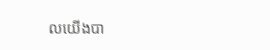លយើងបា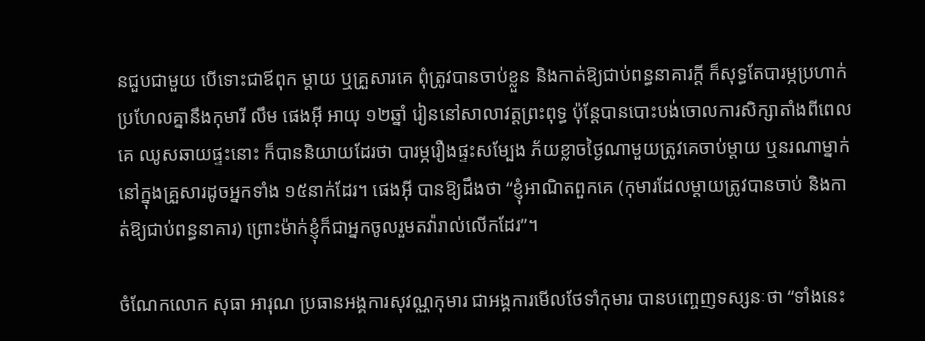នជួបជាមួយ បើទោះជាឪពុក ម្តាយ ឬគ្រួសារគេ ពុំត្រូវបានចាប់ខ្លួន និងកាត់ឱ្យជាប់ពន្ធនាគារក្តី ក៏សុទ្ធតែបារម្ភប្រហាក់ប្រហែលគ្នានឹងកុមារី លឹម ផេងអ៊ី អាយុ ១២ឆ្នាំ រៀននៅសាលាវត្តព្រះពុទ្ធ ប៉ុន្តែបានបោះបង់ចោលការសិក្សាតាំងពីពេលគេ ឈូសឆាយផ្ទះនោះ ក៏បាននិយាយដែរថា បារម្ភរឿងផ្ទះសម្បែង ភ័យខ្លាចថ្ងៃណាមួយត្រូវគេចាប់ម្តាយ ឬនរណាម្នាក់នៅក្នុងគ្រួសារដូចអ្នកទាំង ១៥នាក់ដែរ។ ផេងអ៊ី បានឱ្យដឹងថា “ខ្ញុំអាណិតពួកគេ (កុមារដែលម្តាយត្រូវបានចាប់ និងកាត់ឱ្យជាប់ពន្ធនាគារ) ព្រោះម៉ាក់ខ្ញុំក៏ជាអ្នកចូលរួមតវ៉ារាល់លើកដែរ”។

ចំណែកលោក សុធា អារុណ ប្រធានអង្គការសុវណ្ណកុមារ ជាអង្គការមើលថែទាំកុមារ បានបញ្ចេញទស្សនៈថា “ទាំងនេះ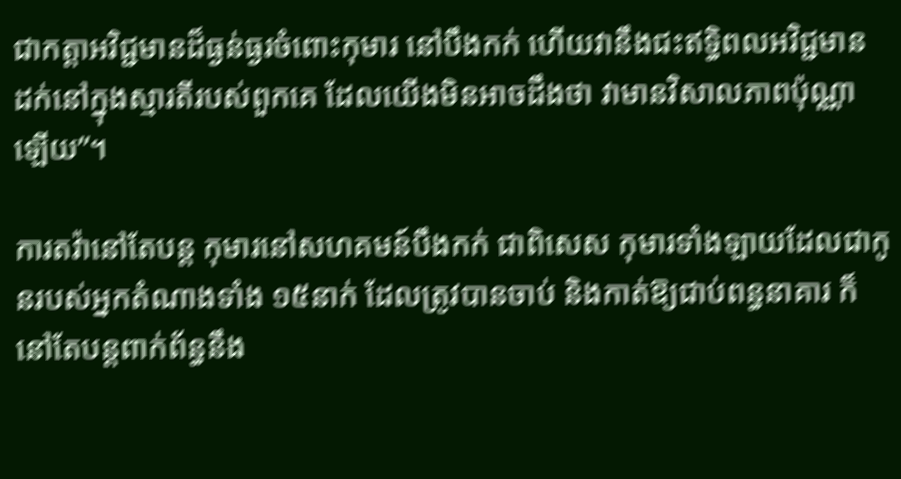ជាកត្តាអវិជ្ជមានដ៏ធ្ងន់ធ្ងរចំពោះកុមារ នៅបឹងកក់ ហើយវានឹងជះឥទ្ធិពលអវិជ្ជមាន ដក់នៅក្នុងស្មារតីរបស់ពួកគេ ដែលយើងមិនអាចដឹងថា វាមានវិសាលភាពប៉ុណ្ណាឡើយ”។

ការតវ៉ានៅតែបន្ត កុមារនៅសហគមន៍បឹងកក់ ជាពិសេស កុមារទាំងឡាយដែលជាកូនរបស់អ្នកតំណាងទាំង ១៥នាក់ ដែលត្រូវបានចាប់ និងកាត់ឱ្យជាប់ពន្ធនាគារ ក៏នៅតែបន្តពាក់ព័ន្ធនឹង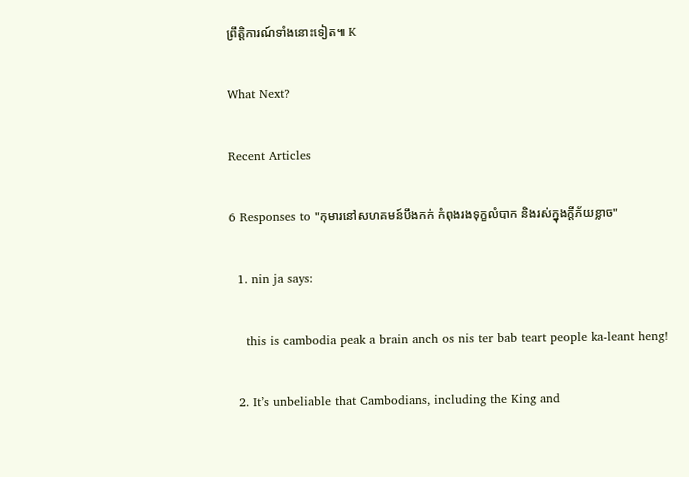ព្រឹត្តិការណ៍ទាំងនោះទៀត៕ K

What Next?

Recent Articles

6 Responses to "កុមារនៅសហគមន៍បឹងកក់ កំពុងរងទុក្ខលំបាក និងរស់ក្នុងក្តីភ័យខ្លាច"

  1. nin ja says:

    this is cambodia peak a brain anch os nis ter bab teart people ka-leant heng!

  2. It’s unbeliable that Cambodians, including the King and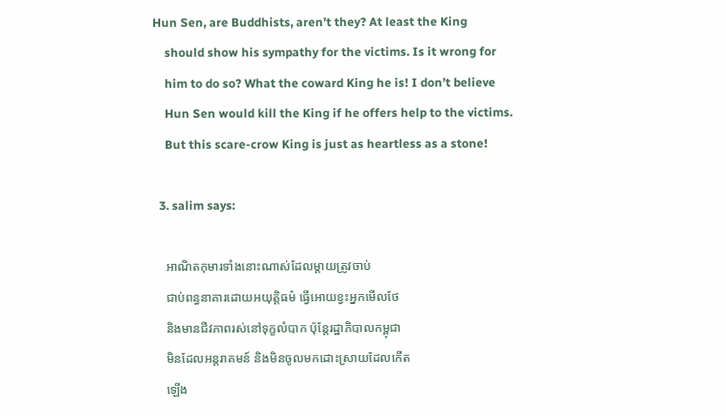Hun Sen, are Buddhists, aren’t they? At least the King
    should show his sympathy for the victims. Is it wrong for
    him to do so? What the coward King he is! I don’t believe
    Hun Sen would kill the King if he offers help to the victims.
    But this scare-crow King is just as heartless as a stone!

  3. salim says:

    អាណិតកុមារទាំងនោះណាស់ដែលម្តាយត្រូវចាប់
    ជាប់ពន្ធនាគារដោយអយុត្តិធម៌ ធ្វើអោយខ្វះអ្នកមើលថែ
    និងមានជីវភាពរស់នៅទុក្ខលំបាក ប៉ុន្តែរដ្ឋាភិបាលកម្ពុជា
    មិនដែលអន្តរាគមន៍ និងមិនចូលមកដោះស្រាយដែលកើត
    ឡើង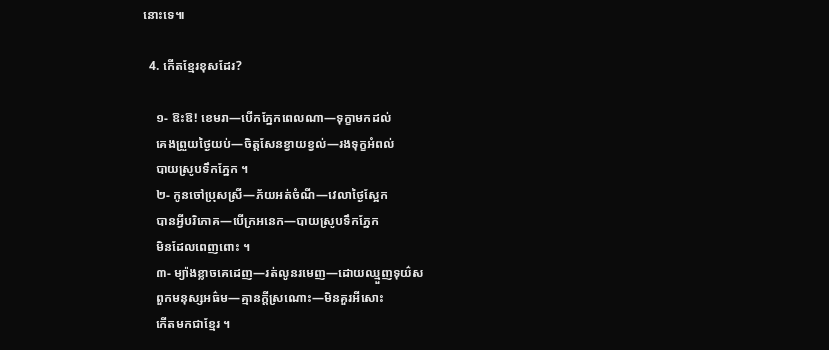នោះទេ៕

  4. កើតខ្មែរខុសដែរ?

    ១- ឱះឱ! ខេមរា—បើកភ្នែកពេលណា—ទុក្ខាមកដល់
    គេងព្រួយថ្ងៃយប់—ចិត្តសែនខ្វាយខ្វល់—រងទុក្ខអំពល់
    បាយស្រូបទឹកភ្នែក ។
    ២- កូនចៅប្រុសស្រី—ភ័យអត់ចំណី—វេលាថ្ងៃស្អែក
    បានអ្វីបរិភោគ—បើក្រអនេក—បាយស្រូបទឹកភ្នែក
    មិនដែលពេញពោះ ។
    ៣- ម្យ៉ាងខ្លាចគេដេញ—រត់លូនរមេញ—ដោយឈ្មួញទុយ៌ស
    ពួកមនុស្សអធ៌ម—គ្មានក្តីស្រណោះ—មិនគួរអីសោះ
    កើតមកជាខ្មែរ ។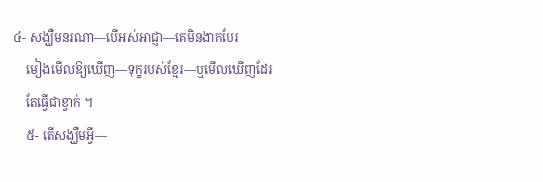៤- សង្ឃឺមនរណា—បើអស់អាជ្ញា—គេមិនងាកបែរ
    មៀងមើលឱ្យឃើញ—ទុក្ខរបស់ខ្មែរ—ឬមើលឃើញដែរ
    តែធ្វើជាខ្វាក់ ។
    ៥- តើសង្ឃឺមអ្វី—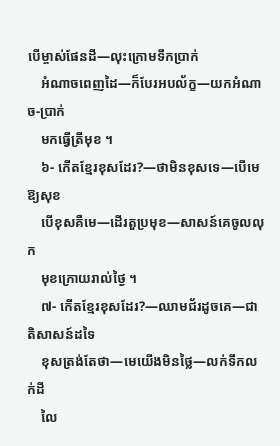បើម្ចាស់ផែនដី—លុះក្រោមទឹកប្រាក់
    អំណាចពេញដៃ—ក៏បែរអបល័ក្ខ—យកអំណាច-ប្រាក់
    មកធ្វើត្រីមុខ ។
    ៦- កើតខ្មែរខុសដែរ?—ថាមិនខុសទេ—បើមេឱ្យសុខ
    បើខុសគឺមេ—ដើរតួប្រមុខ—សាសន៍គេចូលលុក
    មុខក្រោយរាល់ថ្ងៃ ។
    ៧- កើតខ្មែរខុសដែរ?—ឈាមជ័រដូចគេ—ជាតិសាសន៍ដទៃ
    ខុសត្រង់តែថា—មេយើងមិនថ្លៃ—លក់ទឹកលក់ដី
    លៃ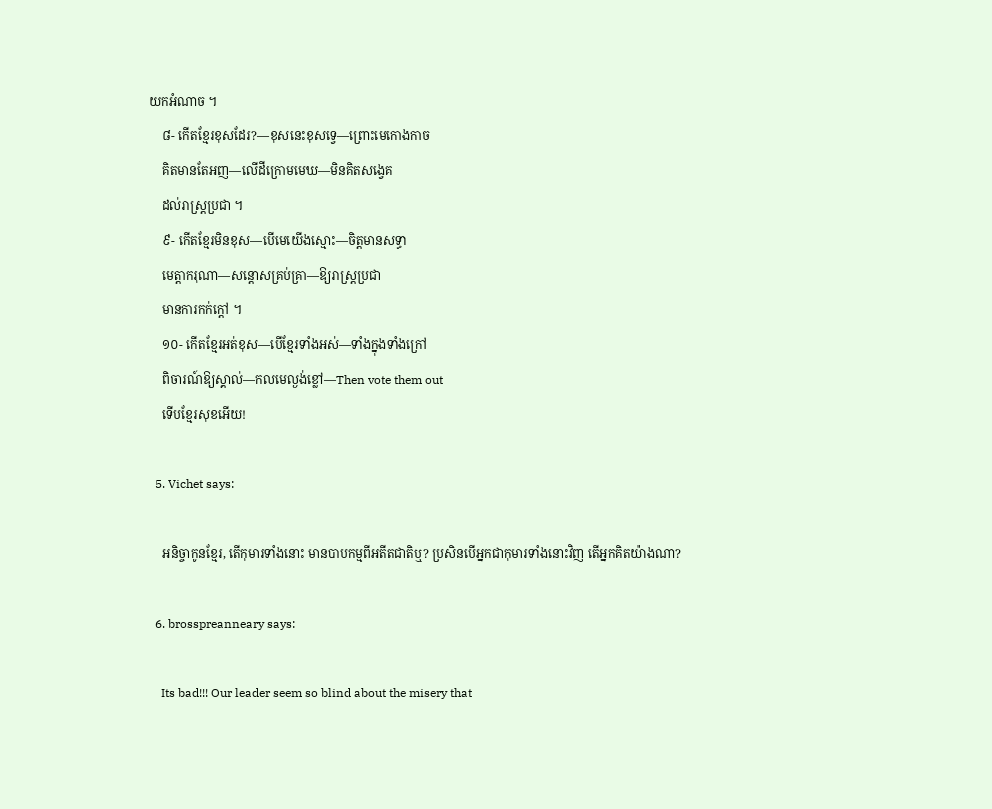យកអំណាច ។
    ៨- កើតខ្មែរខុសដែរ?—ខុសនេះខុសទ្វេ—ព្រោះមេកោងកាច
    គិតមានតែអញ—លើដីក្រោមមេឃ—មិនគិតសង្វេគ
    ដល់រាស្រ្តប្រជា ។
    ៩- កើតខ្មែរមិនខុស—បើមេយើងស្មោះ—ចិត្តមានសទ្ធា
    មេត្តាករុណា—សន្តោសគ្រប់គ្រា—ឱ្យរាស្រ្តប្រជា
    មានការកក់ក្តៅ ។
    ១០- កើតខ្មែរអត់ខុស—បើខ្មែរទាំងអស់—ទាំងក្នុងទាំងក្រៅ
    ពិចារណ៍ឱ្យស្គាល់—កលមេល្ងង់ខ្លៅ—Then vote them out
    ទើបខ្មែរសុខអើយ!

  5. Vichet says:

    អនិច្ចាកូនខ្មែរ, តើកុមារទាំងនោះ មានបាបកម្មពីអតីតជាតិឬ? ប្រសិនបើអ្នកជាកុមារទាំងនោះវិញ តើអ្នកគិតយ៉ាងណា?

  6. brosspreanneary says:

    Its bad!!! Our leader seem so blind about the misery that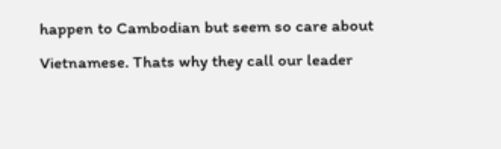happen to Cambodian but seem so care about Vietnamese. Thats why they call our leader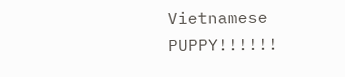Vietnamese PUPPY!!!!!!